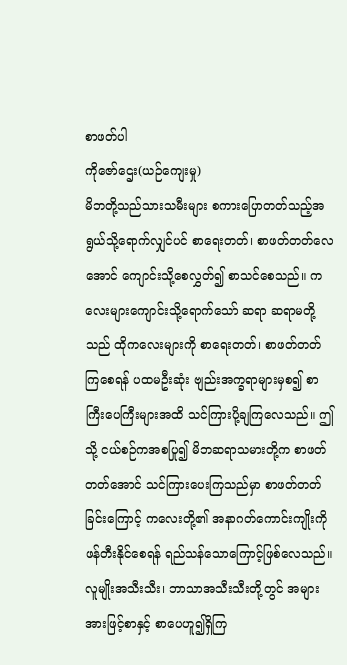စာဖတ်ပါ
ကိုဇော်ဌေး(ယဉ်ကျေးမှု)
မိဘတို့သည်သားသမီးများ စကားပြောတတ်သည့်အရွယ်သို့ရောက်လျှင်ပင် စာရေးတတ်၊ စာဖတ်တတ်လေအောင် ကျောင်းသို့စေလွှတ်၍ စာသင်စေသည်။ ကလေးများကျောင်းသို့ရောက်သော် ဆရာ ဆရာမတို့သည် ထိုကလေးများကို စာရေးတတ်၊ စာဖတ်တတ်ကြစေရန် ပထမဦးဆုံး ဗျည်းအက္ခရာများမှစ၍ စာကြီးပေကြီးများအထိ သင်ကြားပို့ချကြလေသည်။ ဤသို့ ငယ်စဉ်ကအစပြု၍ မိဘဆရာသမားတို့က စာဖတ်တတ်အောင် သင်ကြားပေးကြသည်မှာ စာဖတ်တတ်ခြင်းကြောင့် ကလေးတို့၏ အနာဂတ်ကောင်းကျိုးကို ဖန်တီးနိုင်စေရန် ရည်သန်သောကြောင့်ဖြစ်လေသည်။ လူမျိုးအသီးသီး၊ ဘာသာအသီးသီးတို့တွင် အများအားဖြင့်စာနှင့် စာပေဟူ၍ရှိကြ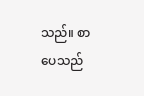သည်။ စာပေသည်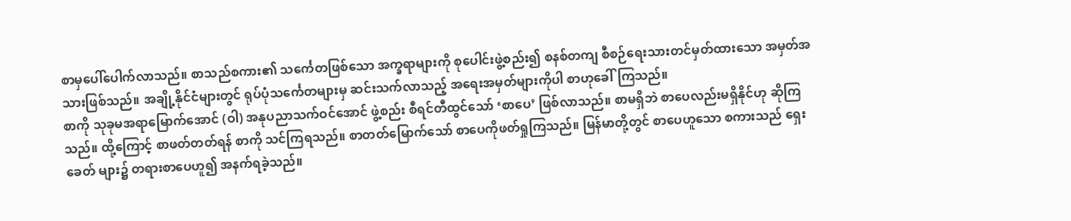စာမှပေါ်ပေါက်လာသည်။ စာသည်စကား၏ သင်္ကေတဖြစ်သော အက္ခရာများကို စုပေါင်းဖွဲ့စည်း၍ စနစ်တကျ စီစဉ်ရေးသားတင်မှတ်ထားသော အမှတ်အသားဖြစ်သည်။ အချို့နိုင်ငံများတွင် ရုပ်ပုံသင်္ကေတများမှ ဆင်းသက်လာသည့် အရေးအမှတ်များကိုပါ စာဟုခေါ်ကြသည်။
စာကို သုခုမအရာမြောက်အောင် (ဝါ) အနုပညာသက်ဝင်အောင် ဖွဲ့စည်း စီရင်တီထွင်သော် ‘စာပေ’ ဖြစ်လာသည်။ စာမရှိဘဲ စာပေလည်းမရှိနိုင်ဟု ဆိုကြသည်။ ထို့ကြောင့် စာဖတ်တတ်ရန် စာကို သင်ကြရသည်။ စာတတ်မြောက်သော် စာပေကိုဖတ်ရှုကြသည်။ မြန်မာတို့တွင် စာပေဟူသော စကားသည် ရှေးခေတ် များ၌ တရားစာပေဟူ၍ အနက်ရခဲ့သည်။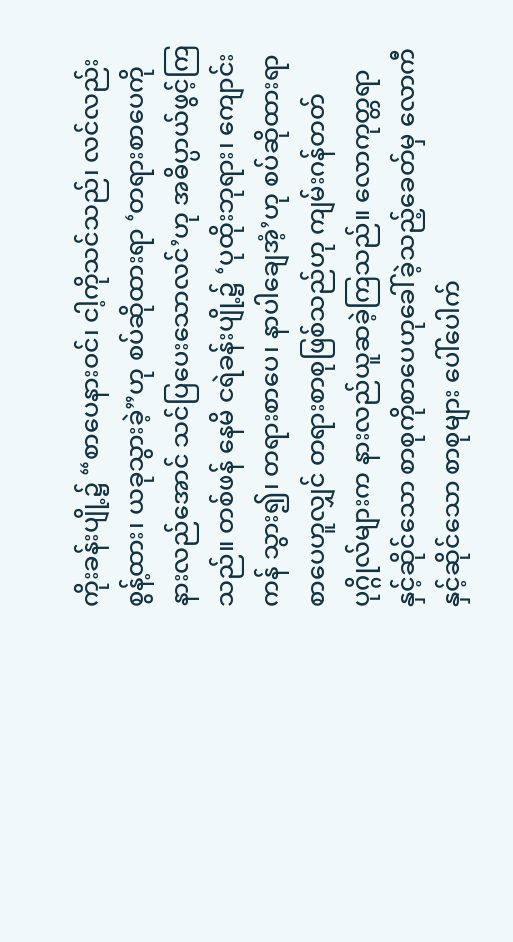ကိုးခန်းပျို့၌ “စာပေနားဝင်၊ ငါ့ကိုသင်သည်၊ လင်လည်းစွန့်ထား၊ ယခုသွားခဲ့”ဟု စပ်ဆိုထားရာ ‘တရားစာပေကို နားလည်အောင် သင်ပြပေးသောလင်’ဟု အဓိပ္ပာယ်ဖွင့်ကြသည်။ တစ်ဖန် နေမိ ငရဲခန်းပျို့၌ ‘ပုထိုးဘုရား၊ ကျောင်းကန် သွား၍၊ တရားစာပေ၊ နာပါချေအံ့’ဟု စပ်ဆိုထားရာ စာပေဟူလျှင် တရားစာစုဖြစ်သည်ဟု ကျမ်းဂန်တတ်ပုဂ္ဂိုလ်များက နားလည်ယူဆခဲ့ကြသည်။ လောကုတ္တရာနှင့်ဆိုင်သော စာစုကိုစာပေဟုခေါ်ခဲ့သည့်ခေတ်မှ လောကီနှင့်ဆိုင်သော စာစုများ ပေါ်ပေါက်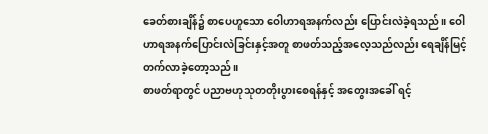ခေတ်စားချိန်၌ စာပေဟူသော ဝေါဟာရအနက်လည်း ပြောင်းလဲခဲ့ရသည်။ ဝေါဟာရအနက်ပြောင်းလဲခြင်းနှင့်အတူ စာဖတ်သည့်အလေ့သည်လည်း ရေချိန်မြင့်တက်လာခဲ့တော့သည်။
စာဖတ်ရာတွင် ပညာဗဟုသုတတိုးပွားစေရန်နှင့် အတွေးအခေါ် ရင့်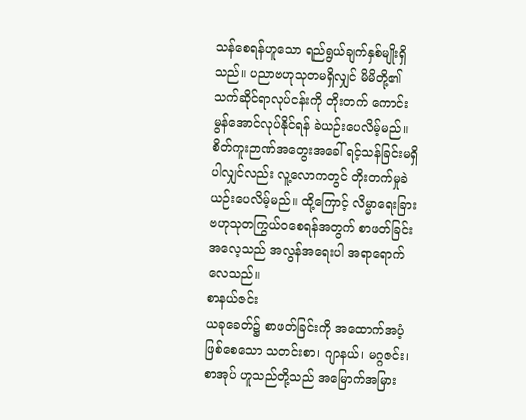သန်စေရန်ဟူသော ရည်ရွယ်ချက်နှစ်မျိုးရှိသည်။ ပညာဗဟုသုတမရှိလျှင် မိမိတို့၏ သက်ဆိုင်ရာလုပ်ငန်းကို တိုးတက် ကောင်းမွန်အောင်လုပ်နိုင်ရန် ခဲယဉ်းပေလိမ့်မည်။ စိတ်ကူးဉာဏ်အတွေးအခေါ် ရင့်သန်ခြင်းမရှိပါလျှင်လည်း လူ့လောကတွင် တိုးတက်မှုခဲယဉ်းပေလိမ့်မည်။ ထို့ကြောင့် လိမ္မာရေးခြား ဗဟုသုတကြွယ်ဝစေရန်အတွက် စာဖတ်ခြင်းအလေ့သည် အလွန်အရေးပါ အရာရောက်လေသည်။
စာနယ်ဇင်း
ယခုခေတ်၌ စာဖတ်ခြင်းကို အထောက်အပံ့ဖြစ်စေသော သတင်းစာ၊ ဂျာနယ်၊ မဂ္ဂဇင်း၊ စာအုပ် ဟူသည်တို့သည် အမြောက်အမြား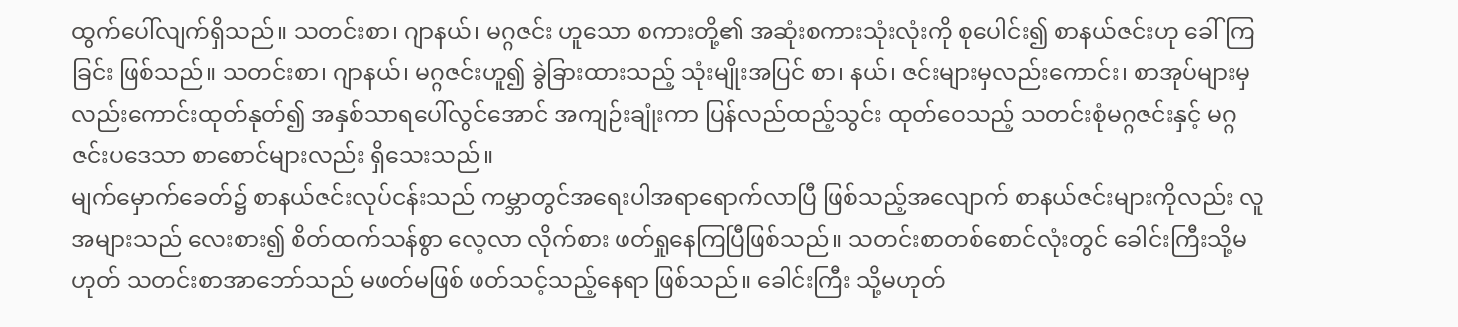ထွက်ပေါ်လျက်ရှိသည်။ သတင်းစာ၊ ဂျာနယ်၊ မဂ္ဂဇင်း ဟူသော စကားတို့၏ အဆုံးစကားသုံးလုံးကို စုပေါင်း၍ စာနယ်ဇင်းဟု ခေါ်ကြခြင်း ဖြစ်သည်။ သတင်းစာ၊ ဂျာနယ်၊ မဂ္ဂဇင်းဟူ၍ ခွဲခြားထားသည့် သုံးမျိုးအပြင် စာ၊ နယ်၊ ဇင်းများမှလည်းကောင်း၊ စာအုပ်များမှလည်းကောင်းထုတ်နုတ်၍ အနှစ်သာရပေါ်လွင်အောင် အကျဉ်းချုံးကာ ပြန်လည်ထည့်သွင်း ထုတ်ဝေသည့် သတင်းစုံမဂ္ဂဇင်းနှင့် မဂ္ဂဇင်းပဒေသာ စာစောင်များလည်း ရှိသေးသည်။
မျက်မှောက်ခေတ်၌ စာနယ်ဇင်းလုပ်ငန်းသည် ကမ္ဘာတွင်အရေးပါအရာရောက်လာပြီ ဖြစ်သည့်အလျောက် စာနယ်ဇင်းများကိုလည်း လူအများသည် လေးစား၍ စိတ်ထက်သန်စွာ လေ့လာ လိုက်စား ဖတ်ရှုနေကြပြီဖြစ်သည်။ သတင်းစာတစ်စောင်လုံးတွင် ခေါင်းကြီးသို့မဟုတ် သတင်းစာအာဘော်သည် မဖတ်မဖြစ် ဖတ်သင့်သည့်နေရာ ဖြစ်သည်။ ခေါင်းကြီး သို့မဟုတ်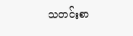သတင်းစာ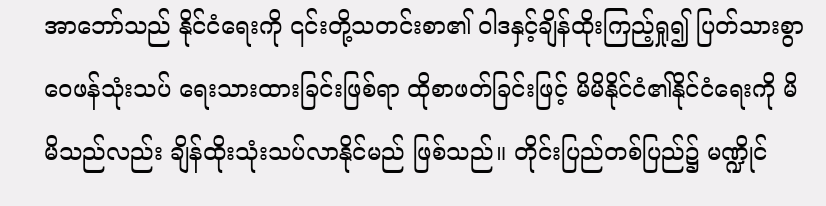အာဘော်သည် နိုင်ငံရေးကို ၎င်းတို့သတင်းစာ၏ ဝါဒနှင့်ချိန်ထိုးကြည့်ရှု၍ ပြတ်သားစွာ ဝေဖန်သုံးသပ် ရေးသားထားခြင်းဖြစ်ရာ ထိုစာဖတ်ခြင်းဖြင့် မိမိနိုင်ငံ၏နိုင်ငံရေးကို မိမိသည်လည်း ချိန်ထိုးသုံးသပ်လာနိုင်မည် ဖြစ်သည်။ တိုင်းပြည်တစ်ပြည်၌ မဏ္ဍိုင်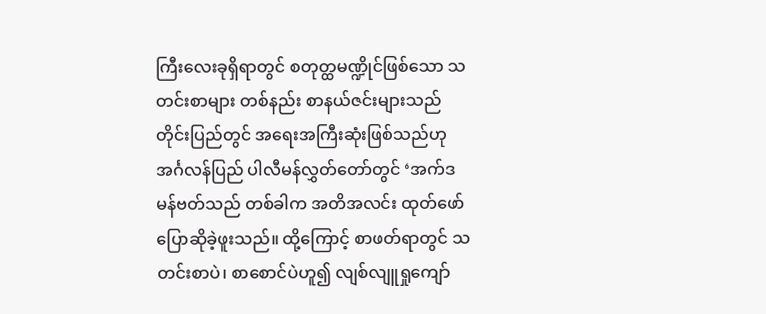ကြီးလေးခုရှိရာတွင် စတုတ္ထမဏ္ဍိုင်ဖြစ်သော သတင်းစာများ တစ်နည်း စာနယ်ဇင်းများသည် တိုင်းပြည်တွင် အရေးအကြီးဆုံးဖြစ်သည်ဟု အင်္ဂလန်ပြည် ပါလီမန်လွှတ်တော်တွင် ‘အက်ဒမန်ဗတ်သည် တစ်ခါက အတိအလင်း ထုတ်ဖော်ပြောဆိုခဲ့ဖူးသည်။ ထို့ကြောင့် စာဖတ်ရာတွင် သတင်းစာပဲ၊ စာစောင်ပဲဟူ၍ လျစ်လျူရှုကျော်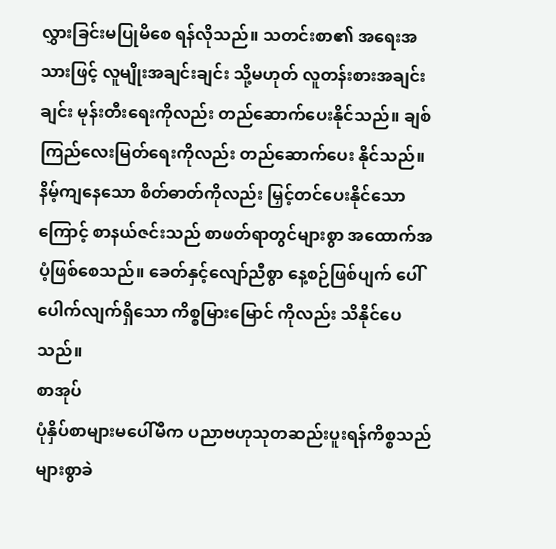လွှားခြင်းမပြုမိစေ ရန်လိုသည်။ သတင်းစာ၏ အရေးအသားဖြင့် လူမျိုးအချင်းချင်း သို့မဟုတ် လူတန်းစားအချင်းချင်း မုန်းတီးရေးကိုလည်း တည်ဆောက်ပေးနိုင်သည်။ ချစ်ကြည်လေးမြတ်ရေးကိုလည်း တည်ဆောက်ပေး နိုင်သည်။ နိမ့်ကျနေသော စိတ်ဓာတ်ကိုလည်း မြှင့်တင်ပေးနိုင်သောကြောင့် စာနယ်ဇင်းသည် စာဖတ်ရာတွင်များစွာ အထောက်အပံ့ဖြစ်စေသည်။ ခေတ်နှင့်လျော်ညီစွာ နေ့စဉ်ဖြစ်ပျက် ပေါ်ပေါက်လျက်ရှိသော ကိစ္စမြားမြောင် ကိုလည်း သိနိုင်ပေသည်။
စာအုပ်
ပုံနှိပ်စာများမပေါ်မီက ပညာဗဟုသုတဆည်းပူးရန်ကိစ္စသည် များစွာခဲ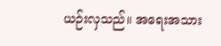ယဉ်းလှသည်။ အရေးအသား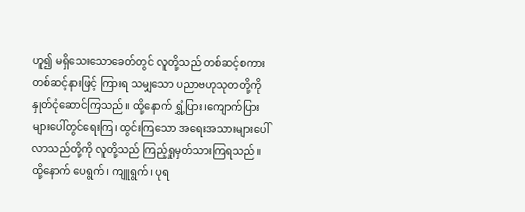ဟူ၍ မရှိသေးသောခေတ်တွင် လူတို့သည် တစ်ဆင့်စကား တစ်ဆင့်နားဖြင့် ကြားရ သမျှသော ပညာဗဟုသုတတို့ကို နှုတ်ငုံဆောင်ကြသည်။ ထို့နောက် ရွှံ့ပြား၊ကျောက်ပြားများပေါ်တွင်ရေးကြ၊ ထွင်းကြသော အရေးအသားများပေါ်လာသည်တို့ကို လူတို့သည် ကြည့်ရှုမှတ်သားကြရသည်။ ထို့နောက် ပေရွက်၊ ကျူရွက်၊ ပုရ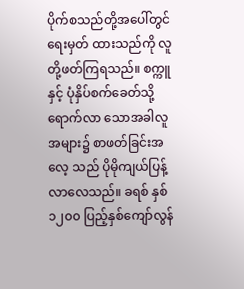ပိုက်စသည်တို့အပေါ်တွင်ရေးမှတ် ထားသည်ကို လူတို့ဖတ်ကြရသည်။ စက္ကူနှင့် ပုံနှိပ်စက်ခေတ်သို့ ရောက်လာ သောအခါလူအများ၌ စာဖတ်ခြင်းအလေ့ သည် ပိုမိုကျယ်ပြန့်လာလေသည်။ ခရစ် နှစ် ၁၂၀၀ ပြည့်နှစ်ကျော်လွန်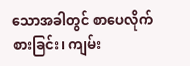သောအခါတွင် စာပေလိုက်စားခြင်း၊ ကျမ်း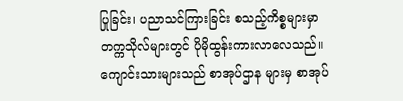ပြုခြင်း၊ ပညာသင်ကြားခြင်း စသည့်ကိစ္စများမှာ တက္ကသိုလ်များတွင် ပိုမိုထွန်းကားလာလေသည်။ ကျောင်းသားများသည် စာအုပ်ဌာန များမှ စာအုပ်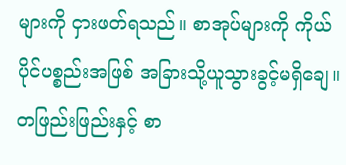များကို ငှားဖတ်ရသည်။ စာအုပ်များကို ကိုယ်ပိုင်ပစ္စည်းအဖြစ် အခြားသို့ယူသွားခွင့်မရှိချေ။ တဖြည်းဖြည်းနှင့် စာ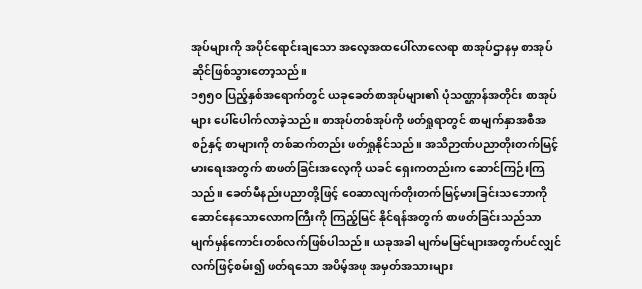အုပ်များကို အပိုင်ရောင်းချသော အလေ့အထပေါ်လာလေရာ စာအုပ်ဌာနမှ စာအုပ်ဆိုင်ဖြစ်သွားတော့သည်။
၁၅၅၀ ပြည့်နှစ်အရောက်တွင် ယခုခေတ်စာအုပ်များ၏ ပုံသဏ္ဌာန်အတိုင်း စာအုပ်များ ပေါ်ပေါက်လာခဲ့သည်။ စာအုပ်တစ်အုပ်ကို ဖတ်ရှုရာတွင် စာမျက်နှာအစီအစဉ်နှင့် စာများကို တစ်ဆက်တည်း ဖတ်ရှုနိုင်သည်။ အသိဉာဏ်ပညာတိုးတက်မြင့်မားရေးအတွက် စာဖတ်ခြင်းအလေ့ကို ယခင် ရှေးကတည်းက ဆောင်ကြဉ်းကြသည်။ ခေတ်မီနည်းပညာတို့ဖြင့် ဝေဆာလျက်တိုးတက်မြင့်မားခြင်းသဘောကို ဆောင်နေသောလောကကြီးကို ကြည့်မြင် နိုင်ရန်အတွက် စာဖတ်ခြင်းသည်သာ မျက်မှန်ကောင်းတစ်လက်ဖြစ်ပါသည်။ ယခုအခါ မျက်မမြင်များအတွက်ပင်လျှင် လက်ဖြင့်စမ်း၍ ဖတ်ရသော အပိမ့်အဖု အမှတ်အသားများ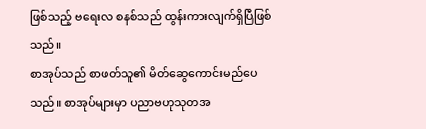ဖြစ်သည့် ဗရေးလ စနစ်သည် ထွန်းကားလျက်ရှိပြီဖြစ်သည်။
စာအုပ်သည် စာဖတ်သူ၏ မိတ်ဆွေကောင်းမည်ပေသည်။ စာအုပ်များမှာ ပညာဗဟုသုတအ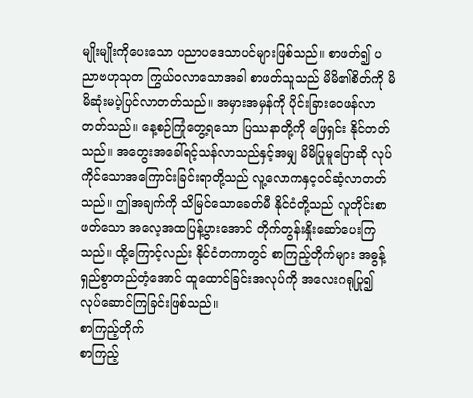မျိုးမျိုးကိုပေးသော ပညာပဒေသာပင်များဖြစ်သည်။ စာဖတ်၍ ပညာဗဟုသုတ ကြွယ်ဝလာသောအခါ စာဖတ်သူသည် မိမိ၏စိတ်ကို မိမိဆုံးမပဲ့ပြင်လာတတ်သည်။ အမှားအမှန်ကို ပိုင်းခြားဝေဖန်လာတတ်သည်။ နေ့စဉ်ကြုံတွေ့ရသော ပြဿနာတို့ကို ဖြေရှင်း နိုင်တတ်သည်။ အတွေးအခေါ်ရင့်သန်လာသည်နှင့်အမျှ မိမိပြုမူပြောဆို လုပ်ကိုင်သောအကြောင်းခြင်းရာတို့သည် လူ့လောကနှင့ဝင်ဆံ့လာတတ်သည်။ ဤအချက်ကို သိမြင်သောခေတ်မီ နိုင်ငံတို့သည် လူတိုင်းစာဖတ်သော အလေ့အထပြန့်ပွားအောင် တိုက်တွန်းနှိုးဆော်ပေးကြသည်။ ထို့ကြောင့်လည်း နိုင်ငံတကာတွင် စာကြည့်တိုက်များ အဓွန့်ရှည်စွာတည်တံ့အောင် ထူထောင်ခြင်းအလုပ်ကို အလေးဂရုပြု၍ လုပ်ဆောင်ကြခြင်းဖြစ်သည်။
စာကြည့်တိုက်
စာကြည့်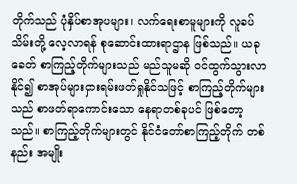တိုက်သည် ပုံနှိပ်စာအုပများ၊ လက်ရေးစာမူများကို လူခပ်သိမ်းတို့ လေ့လာရန် စုဆောင်းထားရာဌာန ဖြစ်သည်။ ယခုခေတ် စာကြည့်တိုက်များသည် မည်သူမဆို ဝင်ထွက်သွားလာနိုင်၍ စာအုပ်များငှားရမ်းဖတ်ရှုနိုင်သဖြင့် စာကြည့်တိုက်များသည် စာဖတ်ရာကောင်းသော နေရာတစ်ခုပင် ဖြစ်တော့ သည်။ စာကြည့်တိုက်များတွင် နိုင်ငံတော်စာကြည့်တိုက် တစ်နည်း အမျိုး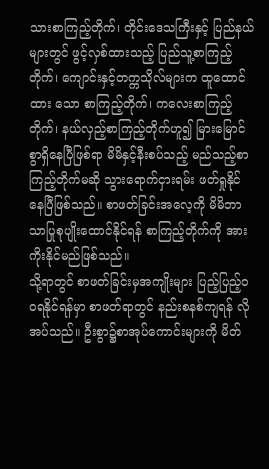သားစာကြည့်တိုက်၊ တိုင်းဒေသကြီးနှင့် ပြည်နယ်များတွင် ဖွင့်လှစ်ထားသည့် ပြည်သူ့စာကြည့်တိုက်၊ ကျောင်းနှင့်တက္ကသိုလ်များက ထူထောင်ထား သော စာကြည့်တိုက်၊ ကလေးစာကြည့်တိုက်၊ နယ်လှည့်စာကြည့်တိုက်ဟူ၍ မြားမြောင်စွာရှိနေပြီဖြစ်ရာ မိမိနှင့်နီးစပ်သည့် မည်သည့်စာကြည့်တိုက်မဆို သွားရောက်ငှားရမ်း ဖတ်ရှုနိုင်နေပြီဖြစ်သည်။ စာဖတ်ခြင်းအလေ့ကို မိမိဘာသာပြုစုပျိုးထောင်နိုင်ရန် စာကြည့်တိုက်ကို အားကိုးနိုင်မည်ဖြစ်သည်။
သို့ရာတွင် စာဖတ်ခြင်းမှအကျိုးများ ပြည့်ပြည့်ဝဝရနိုင်ရန်မှာ စာဖတ်ရာတွင် နည်းစနစ်ကျရန် လိုအပ်သည်။ ဦးစွာ၌စာအုပ်ကောင်းများကို မိတ်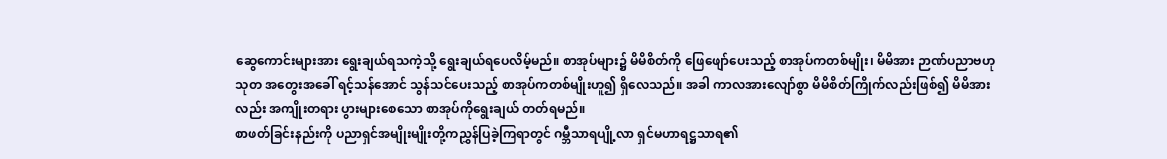ဆွေကောင်းများအား ရွေးချယ်ရသကဲ့သို့ ရွေးချယ်ရပေလိမ့်မည်။ စာအုပ်များ၌ မိမိစိတ်ကို ဖြေဖျော်ပေးသည့် စာအုပ်ကတစ်မျိုး၊ မိမိအား ဉာဏ်ပညာဗဟုသုတ အတွေးအခေါ် ရင့်သန်အောင် သွန်သင်ပေးသည့် စာအုပ်ကတစ်မျိုးဟူ၍ ရှိလေသည်။ အခါ ကာလအားလျော်စွာ မိမိစိတ်ကြိုက်လည်းဖြစ်၍ မိမိအားလည်း အကျိုးတရား ပွားများစေသော စာအုပ်ကိုရွေးချယ် တတ်ရမည်။
စာဖတ်ခြင်းနည်းကို ပညာရှင်အမျိုးမျိုးတို့ကညွှန်ပြခဲ့ကြရာတွင် ဂမ္ဘီသာရပျို့လာ ရှင်မဟာရဋ္ဌသာရ၏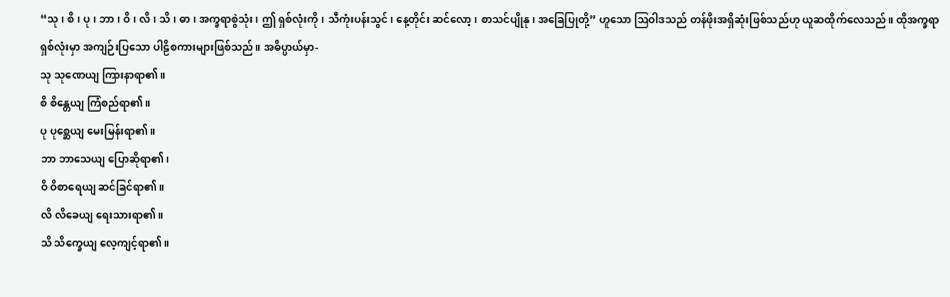“သု၊ စိ၊ ပု၊ ဘာ၊ ဝိ၊ လိ၊ သိ၊ ဓာ၊ အက္ခရာစွဲသုံး၊ ဤ ရှစ်လုံးကို၊ သီကုံးပန်းသွင်၊ နေ့တိုင်း ဆင်လော့၊ စာသင်ပျိုနု၊ အခြေပြုတို့” ဟူသော ဩဝါဒသည် တန်ဖိုးအရှိဆုံးဖြစ်သည်ဟု ယူဆထိုက်လေသည်။ ထိုအက္ခရာရှစ်လုံးမှာ အကျဉ်းပြသော ပါဠိစကားများဖြစ်သည်။ အဓိပ္ပာယ်မှာ-
သု သုဏေယျ ကြားနာရာ၏။
စိ စိန္တေယျ ကြံစည်ရာ၏။
ပု ပုစ္ဆေယျ မေးမြန်းရာ၏။
ဘာ ဘာသေယျ ပြောဆိုရာ၏၊
ဝိ ဝိစာရေယျ ဆင်ခြင်ရာ၏။
လိ လိခေယျ ရေးသားရာ၏။
သိ သိက္ခေယျ လေ့ကျင့်ရာ၏။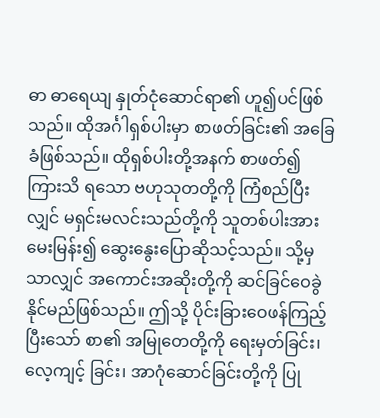ဓာ ဓာရေယျ နှုတ်ငုံဆောင်ရာ၏ ဟူ၍ပင်ဖြစ်သည်။ ထိုအင်္ဂါရှစ်ပါးမှာ စာဖတ်ခြင်း၏ အခြေခံဖြစ်သည်။ ထိုရှစ်ပါးတို့အနက် စာဖတ်၍ ကြားသိ ရသော ဗဟုသုတတို့ကို ကြံစည်ပြီးလျှင် မရှင်းမလင်းသည်တို့ကို သူတစ်ပါးအား မေးမြန်း၍ ဆွေးနွေးပြောဆိုသင့်သည်။ သို့မှသာလျှင် အကောင်းအဆိုးတို့ကို ဆင်ခြင်ဝေခွဲနိုင်မည်ဖြစ်သည်။ ဤသို့ ပိုင်းခြားဝေဖန်ကြည့်ပြီးသော် စာ၏ အမြုတေတို့ကို ရေးမှတ်ခြင်း၊ လေ့ကျင့် ခြင်း၊ အာဂုံဆောင်ခြင်းတို့ကို ပြု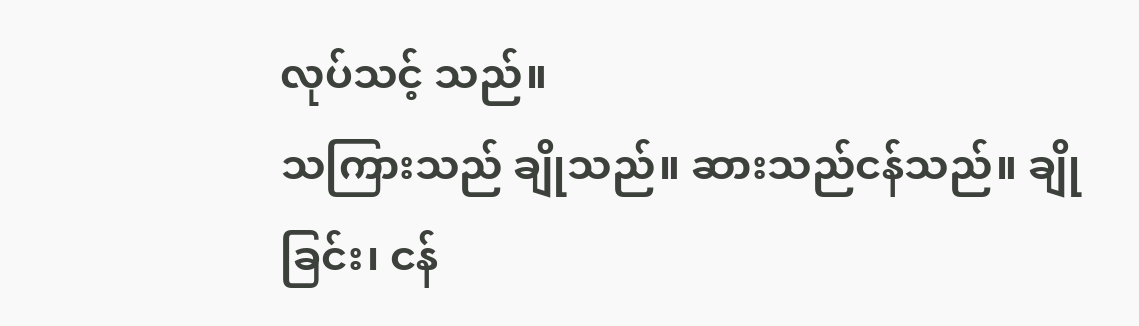လုပ်သင့် သည်။
သကြားသည် ချိုသည်။ ဆားသည်ငန်သည်။ ချိုခြင်း၊ ငန်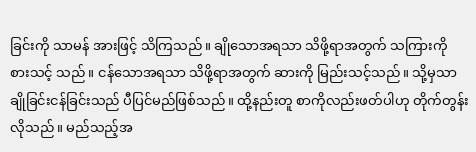ခြင်းကို သာမန် အားဖြင့် သိကြသည်။ ချိုသောအရသာ သိဖို့ရာအတွက် သကြားကို စားသင့် သည်။ ငန်သောအရသာ သိဖို့ရာအတွက် ဆားကို မြည်းသင့်သည်။ သို့မှသာ ချိုခြင်းငန်ခြင်းသည် ပီပြင်မည်ဖြစ်သည်။ ထို့နည်းတူ စာကိုလည်းဖတ်ပါဟု တိုက်တွန်းလိုသည်။ မည်သည့်အ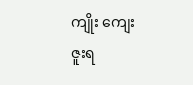ကျိုး ကျေးဇူးရ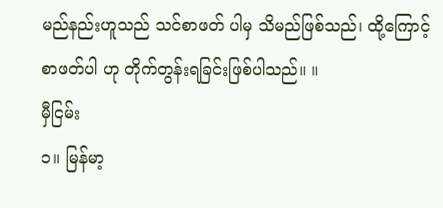မည်နည်းဟူသည် သင်စာဖတ် ပါမှ သိမည်ဖြစ်သည်၊ ထို့ကြောင့် စာဖတ်ပါ ဟု တိုက်တွန်းရခြင်းဖြစ်ပါသည်။ ။
မှီငြမ်း
၁။ မြန်မာ့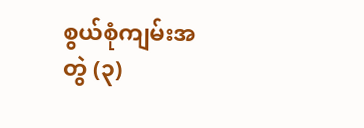စွယ်စုံကျမ်းအတွဲ (၃)